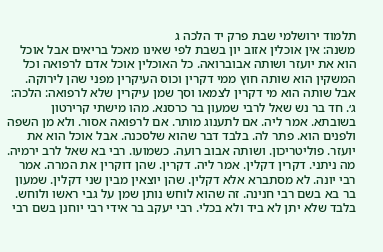תלמוד ירושלמי שבת פרק יד הלכה ג
משנה: אין אוכלין אזוב יון בשבת לפי שאינו מאכל בריאים אבל אוכל הוא את יועזר ושותה אבוברואה. כל האוכלין אוכל אדם לרפואה וכל המשקין הוא שותה חוץ ממי דקרין וכוס העיקרין מפני שהן לירוקה. אבל שותה הוא מי דקרין לצמאו וסך שמן עיקרין שלא לרפואה: הלכה: ג׳. חד בר נש שאל לרבי שמעון בר כרסנא. מהו מישתי קרירטון בשובתא. אמר ליה. אם לתענוג מותר. אם לרפואה אסור. ולא מן השפה ולפנים הוא. פתר לה. בלבד דבר שהוא שלסכנה. אבל אוכל הוא את יועזר. פוליטריכון. ושותה אבוב רועה. כשמועו. רבי בא שאל לרב ירמיה. מה ניתני. דקרין דקלין. אמר ליה. דקרין. שהן דוקרין את המרה. אמר רבי יונה. לא מסתברא אלא דקלין. שהן יוצאין מבין שני דקלין. שמעון בר בא בשם רבי חנינה. זה שהוא לוחש נותן שמן על גבי ראשו ולוחש. בלבד שלא יתן לא ביד ולא בכלי. רבי יעקב בר אידי רבי יוחנן בשם רבי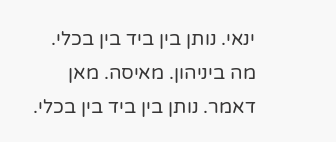ינאי. נותן בין ביד בין בכלי. מה ביניהון. מאיסה. מאן דאמר. נותן בין ביד בין בכלי.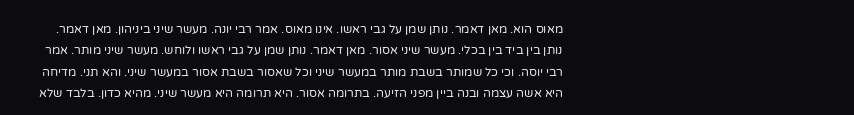מאוס הוא. מאן דאמר. נותן שמן על גבי ראשו. אינו מאוס. אמר רבי יונה. מעשר שיני ביניהון. מאן דאמר. נותן בין ביד בין בכלי. מעשר שיני אסור. מאן דאמר. נותן שמן על גבי ראשו ולוחש. מעשר שיני מותר. אמר רבי יוסה. וכי כל שמותר בשבת מותר במעשר שיני וכל שאסור בשבת אסור במעשר שיני. והא תני. מדיחה היא אשה עצמה ובנה ביין מפני הזיעה. בתרומה אסור. היא תרומה היא מעשר שיני. מהיא כדון. בלבד שלא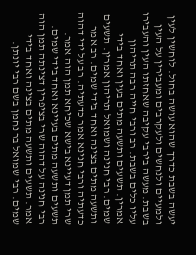יעשה בשבת כדרך שהוא עושה בחול. לוחשין לעין ולמעיים ולנחשים ולעקרבים ומעבירין על העין בשבת. מעשה בירבי עקיבה שאחזתו העין והעבירו עליו כלים בשבת. רב ורבי חייה רבה תריהון אמרין. תשעים ותשעה מתים בעין ואחד בידי שמים. רבי חנינה ושמואל תריהון אמרין. תשעים ותשעה מתים בצינה ואחד בידי שמים. רב אמר כדעתיה ורבי חנינא אמר כדעתיה. רב על ידי דהוה שרי תמן דעיינא בישא שכיחא תמן הוה אמר. תשעים ותשעה מתים בעיינא ואחד בידי שמים. רבי חנינה על דהוה שרי בציפרין דצינתה תמן הוה אמר. תשעים ותשעה מתים בצינה ואחד בידי שמים. רבי שמואל בר נחמן בשם רבי יונתן.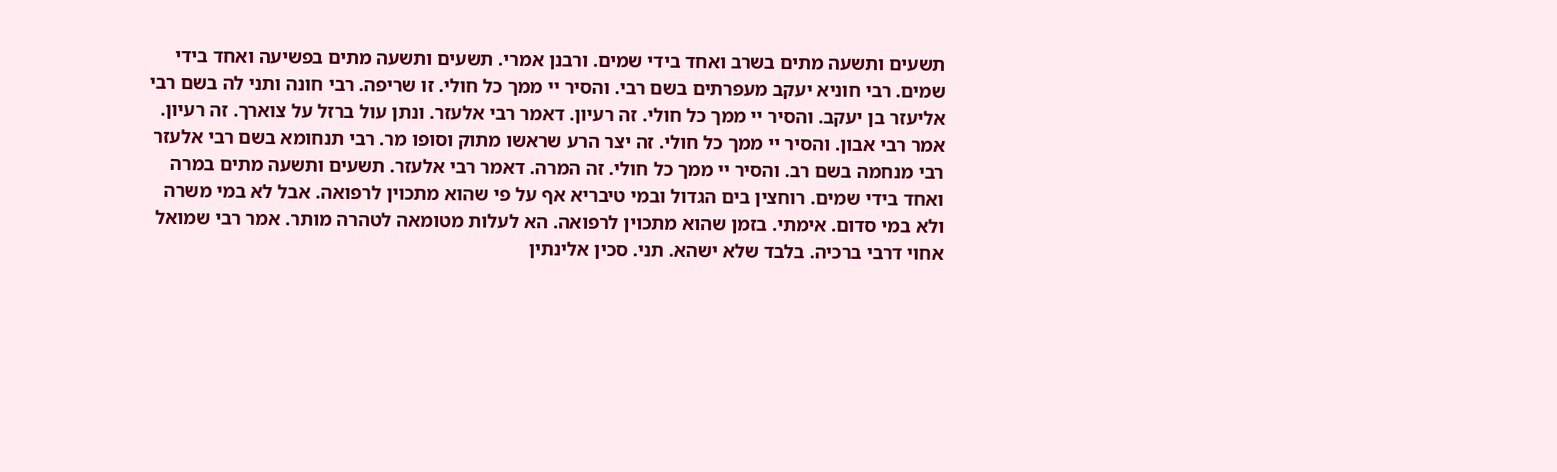תשעים ותשעה מתים בשרב ואחד בידי שמים. ורבנן אמרי. תשעים ותשעה מתים בפשיעה ואחד בידי שמים. רבי חוניא יעקב מעפרתים בשם רבי. והסיר יי ממך כל חולי. זו שריפה. רבי חונה ותני לה בשם רבי אליעזר בן יעקב. והסיר יי ממך כל חולי. זה רעיון. דאמר רבי אלעזר. ונתן עול ברזל על צוארך. זה רעיון. אמר רבי אבון. והסיר יי ממך כל חולי. זה יצר הרע שראשו מתוק וסופו מר. רבי תנחומא בשם רבי אלעזר רבי מנחמה בשם רב. והסיר יי ממך כל חולי. זה המרה. דאמר רבי אלעזר. תשעים ותשעה מתים במרה ואחד בידי שמים. רוחצין בים הגדול ובמי טיבריא אף על פי שהוא מתכוין לרפואה. אבל לא במי משרה ולא במי סדום. אימתי. בזמן שהוא מתכוין לרפואה. הא לעלות מטומאה לטהרה מותר. אמר רבי שמואל אחוי דרבי ברכיה. בלבד שלא ישהא. תני. סכין אלינתין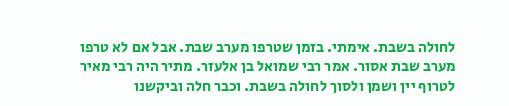לחולה בשבת. אימתי. בזמן שטרפו מערב שבת. אבל אם לא טרפו מערב שבת אסור. אמר רבי שמואל בן אלעזר. מתיר היה רבי מאיר לטרוף יין ושמן ולסוך לחולה בשבת. וכבר חלה וביקשנו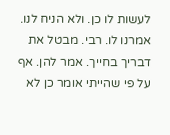לעשות לו כן. ולא הניח לנו. אמרנו לו. רבי. מבטל את דבריך בחייך. אמר להן. אף על פי שהייתי אומר כן לא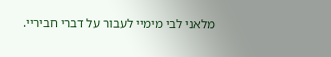מלאני לבי מימיי לעבור על דברי חביריי.